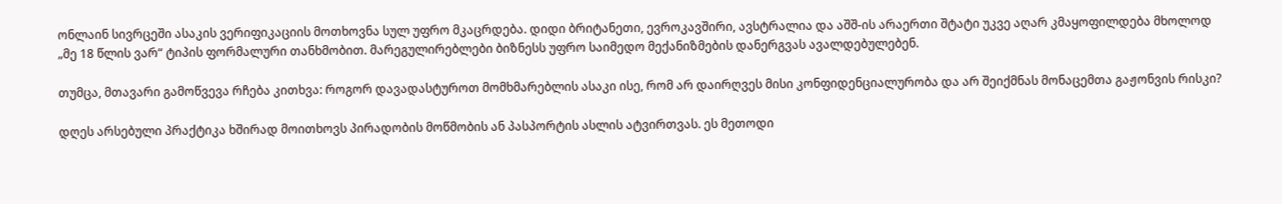ონლაინ სივრცეში ასაკის ვერიფიკაციის მოთხოვნა სულ უფრო მკაცრდება. დიდი ბრიტანეთი, ევროკავშირი, ავსტრალია და აშშ-ის არაერთი შტატი უკვე აღარ კმაყოფილდება მხოლოდ „მე 18 წლის ვარ“ ტიპის ფორმალური თანხმობით. მარეგულირებლები ბიზნესს უფრო საიმედო მექანიზმების დანერგვას ავალდებულებენ.

თუმცა, მთავარი გამოწვევა რჩება კითხვა: როგორ დავადასტუროთ მომხმარებლის ასაკი ისე, რომ არ დაირღვეს მისი კონფიდენციალურობა და არ შეიქმნას მონაცემთა გაჟონვის რისკი?

დღეს არსებული პრაქტიკა ხშირად მოითხოვს პირადობის მოწმობის ან პასპორტის ასლის ატვირთვას. ეს მეთოდი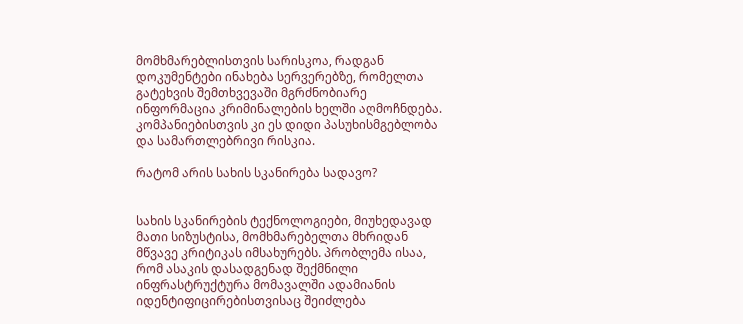მომხმარებლისთვის სარისკოა, რადგან დოკუმენტები ინახება სერვერებზე, რომელთა გატეხვის შემთხვევაში მგრძნობიარე ინფორმაცია კრიმინალების ხელში აღმოჩნდება. კომპანიებისთვის კი ეს დიდი პასუხისმგებლობა და სამართლებრივი რისკია.

რატომ არის სახის სკანირება სადავო?


სახის სკანირების ტექნოლოგიები, მიუხედავად მათი სიზუსტისა, მომხმარებელთა მხრიდან მწვავე კრიტიკას იმსახურებს. პრობლემა ისაა, რომ ასაკის დასადგენად შექმნილი ინფრასტრუქტურა მომავალში ადამიანის იდენტიფიცირებისთვისაც შეიძლება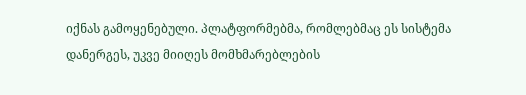იქნას გამოყენებული. პლატფორმებმა, რომლებმაც ეს სისტემა დანერგეს, უკვე მიიღეს მომხმარებლების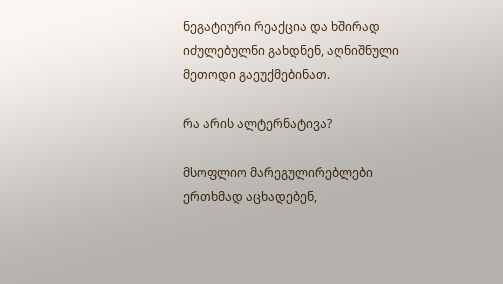ნეგატიური რეაქცია და ხშირად იძულებულნი გახდნენ, აღნიშნული მეთოდი გაეუქმებინათ.

რა არის ალტერნატივა?

მსოფლიო მარეგულირებლები ერთხმად აცხადებენ,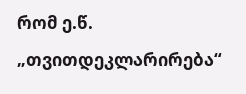რომ ე.წ. „თვითდეკლარირება“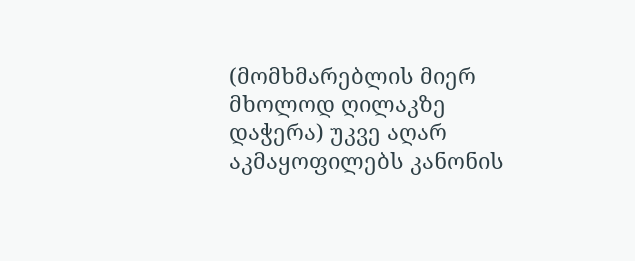(მომხმარებლის მიერ მხოლოდ ღილაკზე დაჭერა) უკვე აღარ აკმაყოფილებს კანონის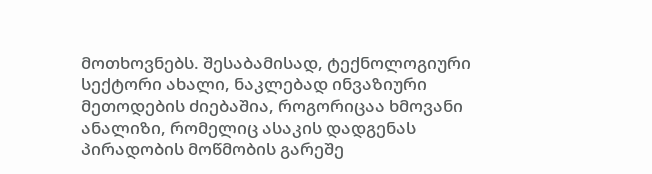მოთხოვნებს. შესაბამისად, ტექნოლოგიური სექტორი ახალი, ნაკლებად ინვაზიური მეთოდების ძიებაშია, როგორიცაა ხმოვანი ანალიზი, რომელიც ასაკის დადგენას პირადობის მოწმობის გარეშე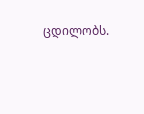ცდილობს.